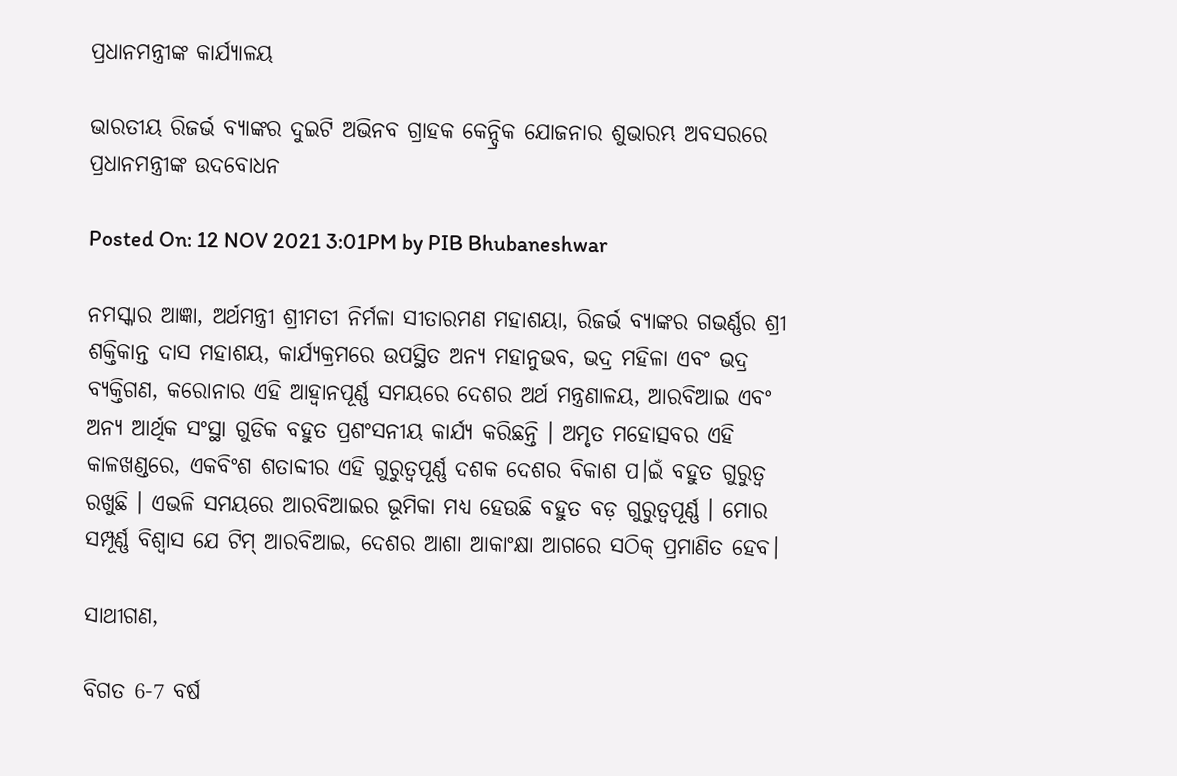ପ୍ରଧାନମନ୍ତ୍ରୀଙ୍କ କାର୍ଯ୍ୟାଳୟ

ଭାରତୀୟ ରିଜର୍ଭ ବ୍ୟାଙ୍କର ଦୁଇଟି ଅଭିନବ ଗ୍ରାହକ କେନ୍ଦ୍ରିକ ଯୋଜନାର ଶୁଭାରମ୍ଭ ଅବସରରେ ପ୍ରଧାନମନ୍ତ୍ରୀଙ୍କ ଉଦବୋଧନ

Posted On: 12 NOV 2021 3:01PM by PIB Bhubaneshwar

ନମସ୍କାର ଆଜ୍ଞା, ଅର୍ଥମନ୍ତ୍ରୀ ଶ୍ରୀମତୀ ନିର୍ମଳା ସୀତାରମଣ ମହାଶୟା, ରିଜର୍ଭ ବ୍ୟାଙ୍କର ଗଭର୍ଣ୍ଣର ଶ୍ରୀ ଶକ୍ତିକାନ୍ତ ଦାସ ମହାଶୟ, କାର୍ଯ୍ୟକ୍ରମରେ ଉପସ୍ଥିତ ଅନ୍ୟ ମହାନୁଭବ, ଭଦ୍ର ମହିଳା ଏବଂ ଭଦ୍ର ବ୍ୟକ୍ତିଗଣ, କରୋନାର ଏହି ଆହ୍ୱାନପୂର୍ଣ୍ଣ ସମୟରେ ଦେଶର ଅର୍ଥ ମନ୍ତ୍ରଣାଳୟ, ଆରବିଆଇ ଏବଂ ଅନ୍ୟ ଆର୍ଥିକ ସଂସ୍ଥା ଗୁଡିକ ବହୁତ ପ୍ରଶଂସନୀୟ କାର୍ଯ୍ୟ କରିଛନ୍ତି । ଅମୃତ ମହୋତ୍ସବର ଏହି କାଳଖଣ୍ଡରେ, ଏକବିଂଶ ଶତାବ୍ଦୀର ଏହି ଗୁରୁତ୍ୱପୂର୍ଣ୍ଣ ଦଶକ ଦେଶର ବିକାଶ ପ।ଇଁ ବହୁତ ଗୁରୁତ୍ୱ ରଖୁଛି । ଏଭଳି ସମୟରେ ଆରବିଆଇର ଭୂମିକା ମଧ୍ୟ ହେଉଛି ବହୁତ ବଡ଼ ଗୁରୁତ୍ବପୂର୍ଣ୍ଣ । ମୋର ସମ୍ପୂର୍ଣ୍ଣ ବିଶ୍ୱାସ ଯେ ଟିମ୍ ଆରବିଆଇ, ଦେଶର ଆଶା ଆକାଂକ୍ଷା ଆଗରେ ସଠିକ୍ ପ୍ରମାଣିତ ହେବ।

ସାଥୀଗଣ,

ବିଗତ 6-7 ବର୍ଷ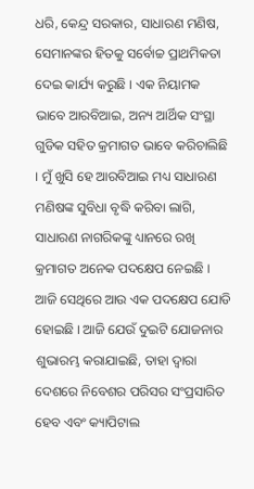ଧରି, କେନ୍ଦ୍ର ସରକାର, ସାଧାରଣ ମଣିଷ, ସେମାନଙ୍କର ହିତକୁ ସର୍ବୋଚ୍ଚ ପ୍ରାଥମିକତା ଦେଇ କାର୍ଯ୍ୟ କରୁଛି । ଏକ ନିୟାମକ ଭାବେ ଆରବିଆଇ, ଅନ୍ୟ ଆର୍ଥିକ ସଂସ୍ଥା ଗୁଡିକ ସହିତ କ୍ରମାଗତ ଭାବେ କରିଚାଲିଛି । ମୁଁ ଖୁସି ହେ ଆରବିଆଇ ମଧ୍ୟ ସାଧାରଣ ମଣିଷଙ୍କ ସୁବିଧା ବୃଦ୍ଧି କରିବା ଲାଗି, ସାଧାରଣ ନାଗରିକଙ୍କୁ ଧ୍ୟାନରେ ରଖି କ୍ରମାଗତ ଅନେକ ପଦକ୍ଷେପ ନେଇଛି । ଆଜି ସେଥିରେ ଆଉ ଏକ ପଦକ୍ଷେପ ଯୋଡି ହୋଇଛି । ଆଜି ଯେଉଁ ଦୁଇଟି ଯୋଜନାର  ଶୁଭାରମ୍ଭ କରାଯାଇଛି, ତାହା ଦ୍ୱାରା ଦେଶରେ ନିବେଶର ପରିସର ସଂପ୍ରସାରିତ ହେବ ଏବଂ କ୍ୟାପିଟାଲ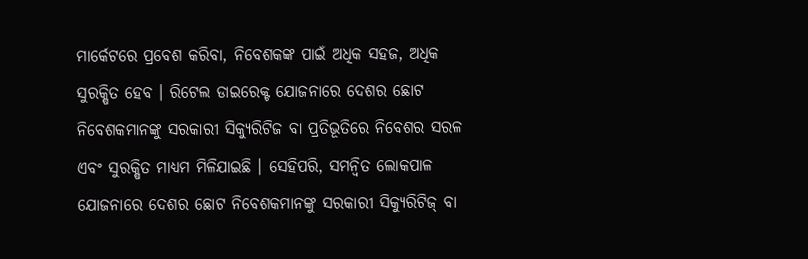ମାର୍କେଟରେ ପ୍ରବେଶ କରିବା, ନିବେଶକଙ୍କ ପାଇଁ ଅଧିକ ସହଜ, ଅଧିକ ସୁରକ୍ଷିତ ହେବ । ରିଟେଲ ଡାଇରେକ୍ଟ ଯୋଜନାରେ ଦେଶର ଛୋଟ ନିବେଶକମାନଙ୍କୁ ସରକାରୀ ସିକ୍ୟୁରିଟିଜ ବା ପ୍ରତିଭୂତିରେ ନିବେଶର ସରଳ ଏବଂ ସୁରକ୍ଷିତ ମାଧ୍ୟମ ମିଳିଯାଇଛି । ସେହିପରି, ସମନ୍ୱିତ ଲୋକପାଳ ଯୋଜନାରେ ଦେଶର ଛୋଟ ନିବେଶକମାନଙ୍କୁ ସରକାରୀ ସିକ୍ୟୁରିଟିଜ୍ ବା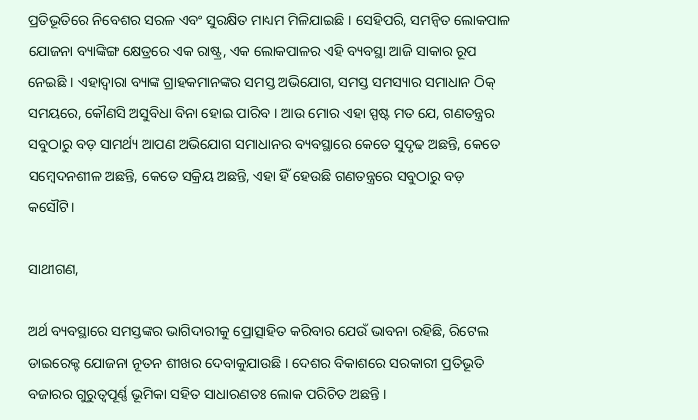ପ୍ରତିଭୂତିରେ ନିବେଶର ସରଳ ଏବଂ ସୁରକ୍ଷିତ ମାଧ୍ୟମ ମିଳିଯାଇଛି । ସେହିପରି, ସମନ୍ୱିତ ଲୋକପାଳ ଯୋଜନା ବ୍ୟାଙ୍କିଙ୍ଗ କ୍ଷେତ୍ରରେ ଏକ ରାଷ୍ଟ୍ର, ଏକ ଲୋକପାଳର ଏହି ବ୍ୟବସ୍ଥା ଆଜି ସାକାର ରୂପ ନେଇଛି । ଏହାଦ୍ୱାରା ବ୍ୟାଙ୍କ ଗ୍ରାହକମାନଙ୍କର ସମସ୍ତ ଅଭିଯୋଗ, ସମସ୍ତ ସମସ୍ୟାର ସମାଧାନ ଠିକ୍ ସମୟରେ, କୌଣସି ଅସୁବିଧା ବିନା ହୋଇ ପାରିବ । ଆଉ ମୋର ଏହା ସ୍ପଷ୍ଟ ମତ ଯେ, ଗଣତନ୍ତ୍ରର ସବୁଠାରୁ ବଡ଼ ସାମର୍ଥ୍ୟ ଆପଣ ଅଭିଯୋଗ ସମାଧାନର ବ୍ୟବସ୍ଥାରେ କେତେ ସୁଦୃଢ ଅଛନ୍ତି, କେତେ ସମ୍ବେଦନଶୀଳ ଅଛନ୍ତି, କେତେ ସକ୍ରିୟ ଅଛନ୍ତି, ଏହା ହିଁ ହେଉଛି ଗଣତନ୍ତ୍ରରେ ସବୁଠାରୁ ବଡ଼ କସୌଟି।

ସାଥୀଗଣ,

ଅର୍ଥ ବ୍ୟବସ୍ଥାରେ ସମସ୍ତଙ୍କର ଭାଗିଦାରୀକୁ ପ୍ରୋତ୍ସାହିତ କରିବାର ଯେଉଁ ଭାବନା ରହିଛି, ରିଟେଲ ଡାଇରେକ୍ଟ ଯୋଜନା ନୂତନ ଶୀଖର ଦେବାକୁଯାଉଛି । ଦେଶର ବିକାଶରେ ସରକାରୀ ପ୍ରତିଭୂତି ବଜାରର ଗୁରୁତ୍ୱପୂର୍ଣ୍ଣ ଭୂମିକା ସହିତ ସାଧାରଣତଃ ଲୋକ ପରିଚିତ ଅଛନ୍ତି ।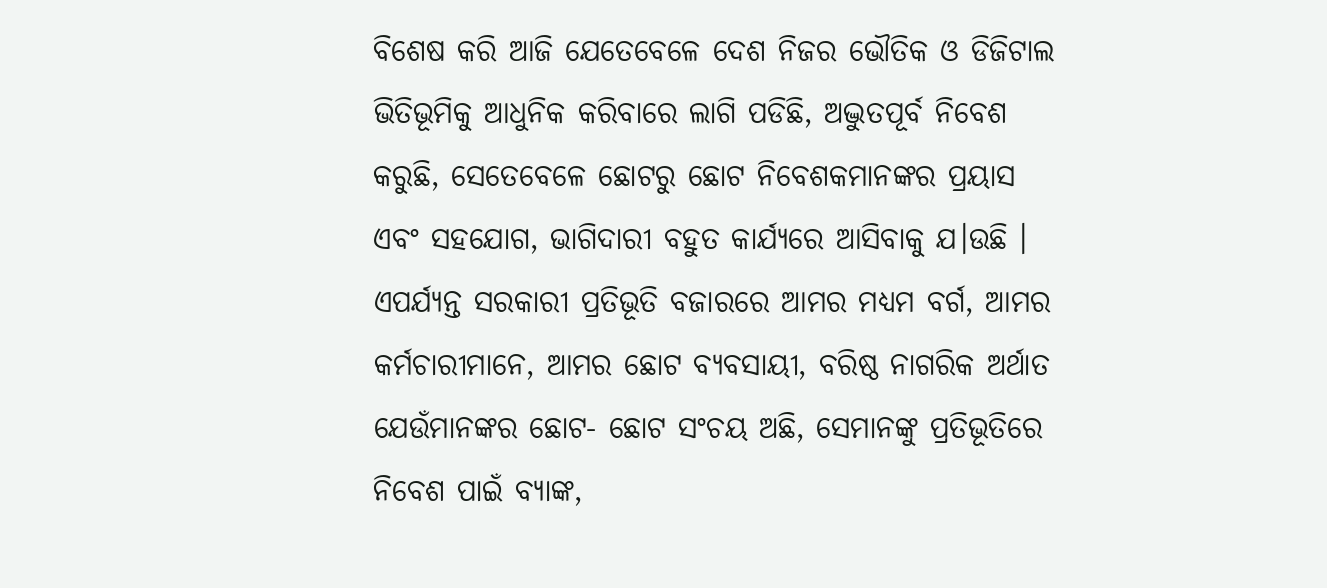ବିଶେଷ କରି ଆଜି ଯେତେବେଳେ ଦେଶ ନିଜର ଭୌତିକ ଓ ଡିଜିଟାଲ ଭିତିଭୂମିକୁ ଆଧୁନିକ କରିବାରେ ଲାଗି ପଡିଛି, ଅଦ୍ଭୁତପୂର୍ବ ନିବେଶ କରୁଛି, ସେତେବେଳେ ଛୋଟରୁ ଛୋଟ ନିବେଶକମାନଙ୍କର ପ୍ରୟାସ ଏବଂ ସହଯୋଗ, ଭାଗିଦାରୀ ବହୁତ କାର୍ଯ୍ୟରେ ଆସିବାକୁ ଯ।ଉଛି । ଏପର୍ଯ୍ୟନ୍ତ ସରକାରୀ ପ୍ରତିଭୂତି ବଜାରରେ ଆମର ମଧ୍ୟମ ବର୍ଗ, ଆମର କର୍ମଚାରୀମାନେ, ଆମର ଛୋଟ ବ୍ୟବସାୟୀ, ବରିଷ୍ଠ ନାଗରିକ ଅର୍ଥାତ ଯେଉଁମାନଙ୍କର ଛୋଟ- ଛୋଟ ସଂଚୟ ଅଛି, ସେମାନଙ୍କୁ ପ୍ରତିଭୂତିରେ ନିବେଶ ପାଇଁ ବ୍ୟାଙ୍କ,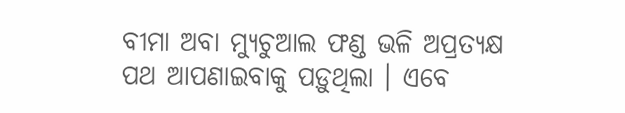ବୀମା ଅବା ମ୍ୟୁଚୁଆଲ ଫଣ୍ଡ ଭଳି ଅପ୍ରତ୍ୟକ୍ଷ ପଥ ଆପଣାଇବାକୁ ପଡ଼ୁଥିଲା । ଏବେ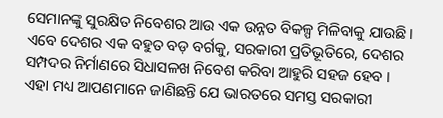ସେମାନଙ୍କୁ ସୁରକ୍ଷିତ ନିବେଶର ଆଉ ଏକ ଉନ୍ନତ ବିକଳ୍ପ ମିଳିବାକୁ ଯାଉଛି। ଏବେ ଦେଶର ଏକ ବହୁତ ବଡ଼ ବର୍ଗକୁ, ସରକାରୀ ପ୍ରତିଭୂତିରେ, ଦେଶର ସମ୍ପଦର ନିର୍ମାଣରେ ସିଧାସଳଖ ନିବେଶ କରିବା ଆହୁରି ସହଜ ହେବ । ଏହା ମଧ୍ୟ ଆପଣମାନେ ଜାଣିଛନ୍ତି ଯେ ଭାରତରେ ସମସ୍ତ ସରକାରୀ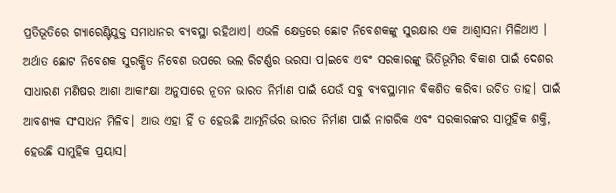ପ୍ରତିଭୂତିରେ ଗ୍ୟାରେଣ୍ଟିଯୁକ୍ତ ସମାଧାନର ବ୍ୟବସ୍ଥା ରହିଥାଏ। ଏଭଳି କ୍ଷେତ୍ରରେ ଛୋଟ ନିବେଶକଙ୍କୁ ସୁରକ୍ଷାର ଏକ ଆଶ୍ୱାସନା ମିଳିଥାଏ । ଅର୍ଥାତ ଛୋଟ ନିବେଶକ ସୁରକ୍ଷିତ ନିବେଶ ଉପରେ ଭଲ ରିଟର୍ଣ୍ଣର ଭରସା ପ।ଇବେ ଏବଂ ସରକାରଙ୍କୁ ଭିତିଭୂମିର ବିକାଶ ପାଇଁ ଦେଶର ସାଧାରଣ ମଣିଷର ଆଶା ଆକାଂକ୍ଷା ଅନୁସାରେ ନୂତନ ଭାରତ ନିର୍ମାଣ ପାଇଁ ଯେଉଁ ସବୁ ବ୍ୟବସ୍ଥାମାନ ବିକଶିତ କରିବା ଉଚିତ ତାହ। ପାଇଁ ଆବଶ୍ୟକ ସଂସାଧନ ମିଳିବ। ଆଉ ଏହା ହିଁ ତ ହେଉଛି ଆତ୍ମନିର୍ଭର ଭାରତ ନିର୍ମାଣ ପାଇଁ ନାଗରିକ ଏବଂ ସରକାରଙ୍କର ସାମୁହିକ ଶକ୍ତି, ହେଉଛି ସାମୁହିକ ପ୍ରୟାସ।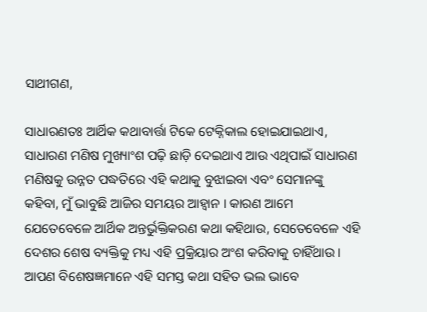ସାଥୀଗଣ,

ସାଧାରଣତଃ ଆର୍ଥିକ କଥାବାର୍ତ୍ତା ଟିକେ ଟେକ୍ନିକାଲ ହୋଇଯାଇଥାଏ, ସାଧାରଣ ମଣିଷ ମୁଖ୍ୟାଂଶ ପଢ଼ି ଛାଡ଼ି ଦେଇଥାଏ ଆଉ ଏଥିପାଇଁ ସାଧାରଣ ମଣିଷକୁ ଉନ୍ନତ ପଦ୍ଧତିରେ ଏହି କଥାକୁ ବୁଝାଇବା ଏବଂ ସେମାନଙ୍କୁ କହିବା, ମୁଁ ଭାବୁଛି ଆଜିର ସମୟର ଆହ୍ୱାନ । କାରଣ ଆମେ ଯେତେବେଳେ ଆର୍ଥିକ ଅନ୍ତର୍ଭୁକ୍ତିକରଣ କଥା କହିଥାଉ, ସେତେବେଳେ ଏହି ଦେଶର ଶେଷ ବ୍ୟକ୍ତିକୁ ମଧ୍ୟ ଏହି ପ୍ରକ୍ରିୟାର ଅଂଶ କରିବାକୁ ଚାହିଁଥାଉ । ଆପଣ ବିଶେଷଜ୍ଞମାନେ ଏହି ସମସ୍ତ କଥା ସହିତ ଭଲ ଭାବେ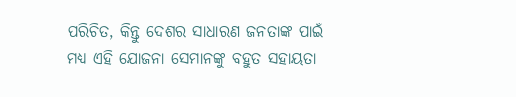ପରିଚିତ, କିନ୍ତୁ ଦେଶର ସାଧାରଣ ଜନତାଙ୍କ ପାଇଁ ମଧ୍ୟ ଏହି ଯୋଜନା ସେମାନଙ୍କୁ ବହୁତ ସହାୟତା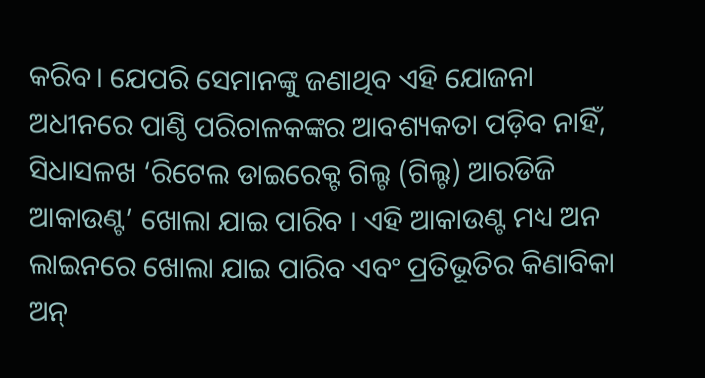କରିବ। ଯେପରି ସେମାନଙ୍କୁ ଜଣାଥିବ ଏହି ଯୋଜନା ଅଧୀନରେ ପାଣ୍ଠି ପରିଚାଳକଙ୍କର ଆବଶ୍ୟକତା ପଡ଼ିବ ନାହିଁ, ସିଧାସଳଖ ‘ରିଟେଲ ଡାଇରେକ୍ଟ ଗିଲ୍ଟ (ଗିଲ୍ଟ) ଆରଡିଜି ଆକାଉଣ୍ଟ’ ଖୋଲା ଯାଇ ପାରିବ । ଏହି ଆକାଉଣ୍ଟ ମଧ୍ୟ ଅନ ଲାଇନରେ ଖୋଲା ଯାଇ ପାରିବ ଏବଂ ପ୍ରତିଭୂତିର କିଣାବିକା ଅନ୍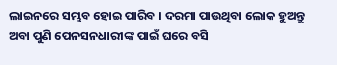ଲାଇନରେ ସମ୍ଭବ ହୋଇ ପାରିବ । ଦରମା ପାଉଥିବା ଲୋକ ହୁଅନ୍ତୁ ଅବା ପୁଣି ପେନସନଧାରୀଙ୍କ ପାଇଁ ଘରେ ବସି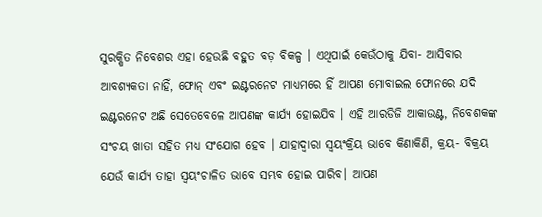ସୁରକ୍ଷିତ ନିବେଶର ଏହା ହେଉଛି ବହୁତ ବଡ଼ ବିକଳ୍ପ । ଏଥିପାଇଁ କେଉଁଠାକୁ ଯିବା- ଆସିବାର ଆବଶ୍ୟକତା ନାହିଁ, ଫୋନ୍ ଏବଂ ଇଣ୍ଟରନେଟ ମାଧ୍ୟମରେ ହିଁ ଆପଣ ମୋବାଇଲ ଫୋନରେ ଯଦି ଇଣ୍ଟରନେଟ ଅଛି ସେତେବେଳେ ଆପଣଙ୍କ କାର୍ଯ୍ୟ ହୋଇଯିବ । ଏହି ଆରଡିଜି ଆକାଉଣ୍ଟ, ନିବେଶକଙ୍କ ସଂଚୟ ଖାତା ସହିତ ମଧ୍ୟ ସଂଯୋଗ ହେବ । ଯାହାଦ୍ୱାରା ସ୍ୱୟଂକ୍ରିୟ ଭାବେ କିଣାକିଣି, କ୍ରୟ- ବିକ୍ରୟ ଯେଉଁ କାର୍ଯ୍ୟ ତାହା ସ୍ୱୟଂଚାଳିତ ଭାବେ ସମ୍ଭବ ହୋଇ ପାରିବ। ଆପଣ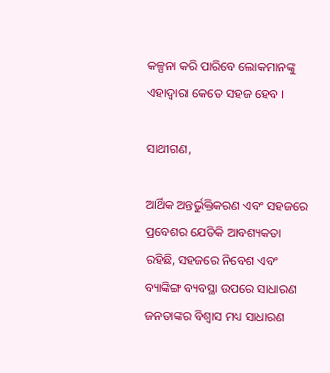କଳ୍ପନା କରି ପାରିବେ ଲୋକମାନଙ୍କୁ ଏହାଦ୍ୱାରା କେତେ ସହଜ ହେବ ।

ସାଥୀଗଣ,

ଆର୍ଥିକ ଅନ୍ତର୍ଭୁକ୍ତିକରଣ ଏବଂ ସହଜରେ ପ୍ରବେଶର ଯେତିକି ଆବଶ୍ୟକତା ରହିଛି, ସହଜରେ ନିବେଶ ଏବଂ ବ୍ୟାଙ୍କିଙ୍ଗ ବ୍ୟବସ୍ଥା ଉପରେ ସାଧାରଣ ଜନତାଙ୍କର ବିଶ୍ୱାସ ମଧ୍ୟ ସାଧାରଣ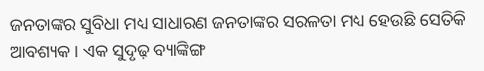ଜନତାଙ୍କର ସୁବିଧା ମଧ୍ୟ ସାଧାରଣ ଜନତାଙ୍କର ସରଳତା ମଧ୍ୟ ହେଉଛି ସେତିକି ଆବଶ୍ୟକ । ଏକ ସୁଦୃଢ଼ ବ୍ୟାଙ୍କିଙ୍ଗ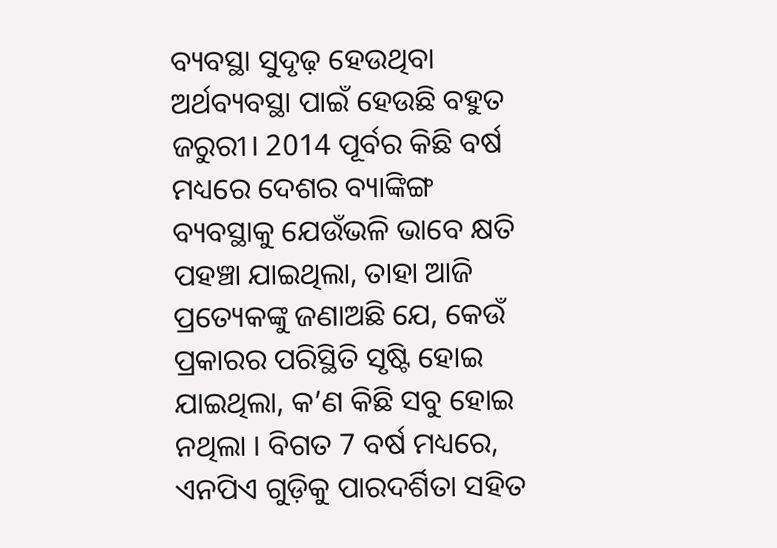ବ୍ୟବସ୍ଥା ସୁଦୃଢ଼ ହେଉଥିବା ଅର୍ଥବ୍ୟବସ୍ଥା ପାଇଁ ହେଉଛି ବହୁତ ଜରୁରୀ। 2014 ପୂର୍ବର କିଛି ବର୍ଷ ମଧ୍ୟରେ ଦେଶର ବ୍ୟାଙ୍କିଙ୍ଗ ବ୍ୟବସ୍ଥାକୁ ଯେଉଁଭଳି ଭାବେ କ୍ଷତି ପହଞ୍ଚା ଯାଇଥିଲା, ତାହା ଆଜି ପ୍ରତ୍ୟେକଙ୍କୁ ଜଣାଅଛି ଯେ, କେଉଁ ପ୍ରକାରର ପରିସ୍ଥିତି ସୃଷ୍ଟି ହୋଇ ଯାଇଥିଲା, କ’ଣ କିଛି ସବୁ ହୋଇ ନଥିଲା । ବିଗତ 7 ବର୍ଷ ମଧ୍ୟରେ, ଏନପିଏ ଗୁଡ଼ିକୁ ପାରଦର୍ଶିତା ସହିତ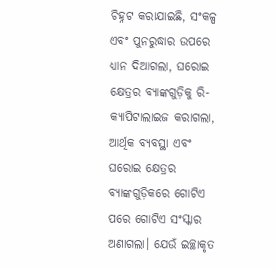ଚିହ୍ନଟ କରାଯାଇଛି, ସଂକଳ୍ପ ଏବଂ ପୁନରୁଦ୍ଧାର ଉପରେ ଧ୍ୟାନ ଦିଆଗଲା, ଘରୋଇ କ୍ଷେତ୍ରର ବ୍ୟାଙ୍କଗୁଡ଼ିକୁ ରି-କ୍ୟାପିଟାଲାଇଜ କରାଗଲା, ଆର୍ଥିକ ବ୍ୟବସ୍ଥା ଏବଂ ଘରୋଇ କ୍ଷେତ୍ରର ବ୍ୟାଙ୍କଗୁଡ଼ିକରେ ଗୋଟିଏ ପରେ ଗୋଟିଏ ସଂସ୍କାର ଅଣାଗଲା। ଯେଉଁ ଇଚ୍ଛାକୃତ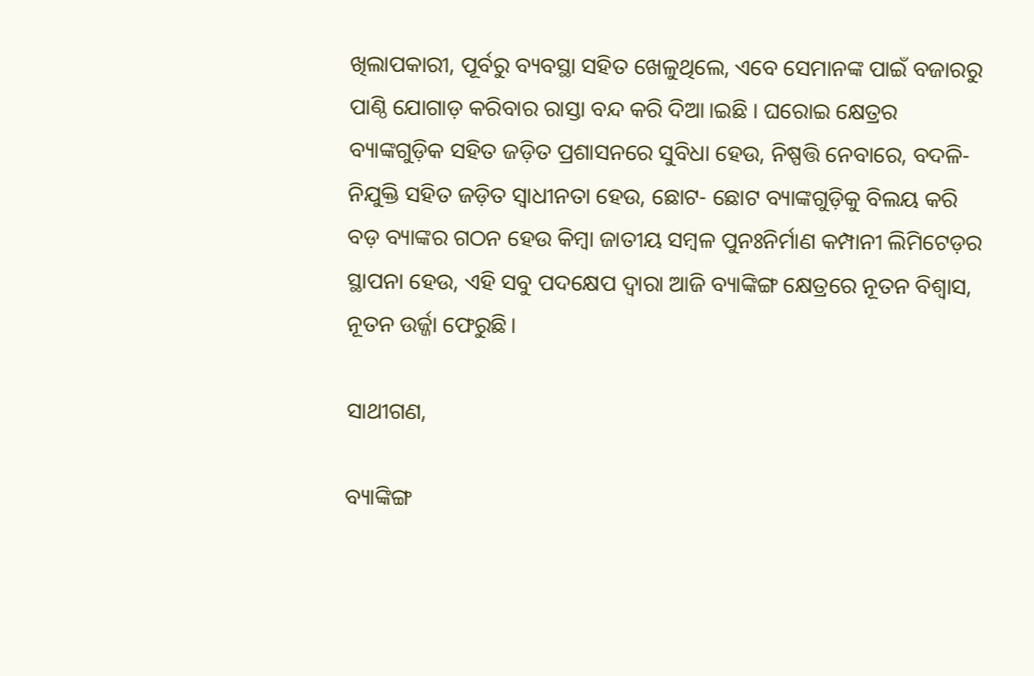ଖିଲାପକାରୀ, ପୂର୍ବରୁ ବ୍ୟବସ୍ଥା ସହିତ ଖେଳୁଥିଲେ, ଏବେ ସେମାନଙ୍କ ପାଇଁ ବଜାରରୁ ପାଣ୍ଠି ଯୋଗାଡ଼ କରିବାର ରାସ୍ତା ବନ୍ଦ କରି ଦିଆ।ଇଛି । ଘରୋଇ କ୍ଷେତ୍ରର ବ୍ୟାଙ୍କଗୁଡ଼ିକ ସହିତ ଜଡ଼ିତ ପ୍ରଶାସନରେ ସୁବିଧା ହେଉ, ନିଷ୍ପତ୍ତି ନେବାରେ, ବଦଳି- ନିଯୁକ୍ତି ସହିତ ଜଡ଼ିତ ସ୍ୱାଧୀନତା ହେଉ, ଛୋଟ- ଛୋଟ ବ୍ୟାଙ୍କଗୁଡ଼ିକୁ ବିଲୟ କରି ବଡ଼ ବ୍ୟାଙ୍କର ଗଠନ ହେଉ କିମ୍ବା ଜାତୀୟ ସମ୍ବଳ ପୁନଃନିର୍ମାଣ କମ୍ପାନୀ ଲିମିଟେଡ଼ର ସ୍ଥାପନା ହେଉ, ଏହି ସବୁ ପଦକ୍ଷେପ ଦ୍ୱାରା ଆଜି ବ୍ୟାଙ୍କିଙ୍ଗ କ୍ଷେତ୍ରରେ ନୂତନ ବିଶ୍ୱାସ, ନୂତନ ଉର୍ଜ୍ଜା ଫେରୁଛି।

ସାଥୀଗଣ,

ବ୍ୟାଙ୍କିଙ୍ଗ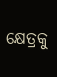କ୍ଷେତ୍ରକୁ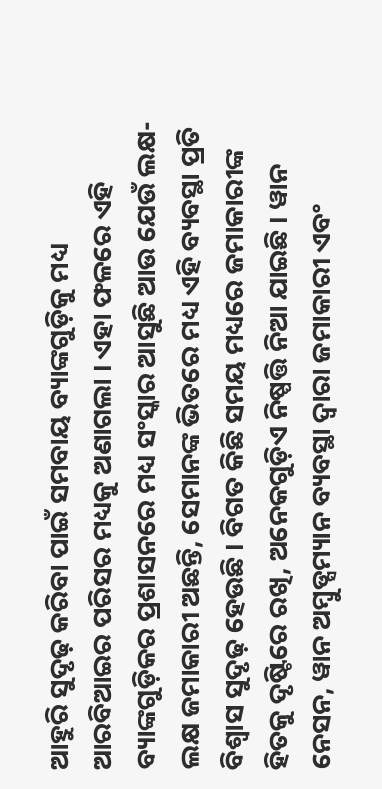ଆହୁରି ସୁଦୃଢ଼ କରିବା ପାଇଁ ସମବାୟ ବ୍ୟାଙ୍କଗୁଡ଼ିକୁ ମଧ୍ୟ ଆରବିଆଇର ପରିସର ମଧ୍ୟକୁ ଅଣାଗଲା । ଏହା ଫଳରେ ଏହି ବ୍ୟାଙ୍କଗୁଡ଼ିକର ପ୍ରଶାସନରେ ମଧ୍ୟ ସଂସ୍କାର ଆସୁଛି ଆଉ ଯେଉଁ ଲକ୍ଷ- ଲକ୍ଷ ଜମାକାରୀ ଅଛନ୍ତି, ସେମାନଙ୍କ ଭିତରେ ମଧ୍ୟ ଏହି ବ୍ୟବସ୍ଥା ପ୍ରତି ବିଶ୍ୱାସ ସୁଦୃଢ଼ ହେଉଛି । ବିଗତ କିଛି ସମୟ ମଧ୍ୟରେ ଜମାକାରୀଙ୍କ ହିତକୁ ଦୃଷ୍ଟିରେ ରଖି, ଅନେକଗୁଡ଼ିଏ ନିଷ୍ପତ୍ତି ନିଆ ଯାଇଛି । ୱାନ ନେସନ, ୱାନ ଅମ୍ବୁଡ୍ସମ୍ୟାନ ବ୍ୟବସ୍ଥା ଦ୍ବାରା ଜମାକାରୀ ଏବଂ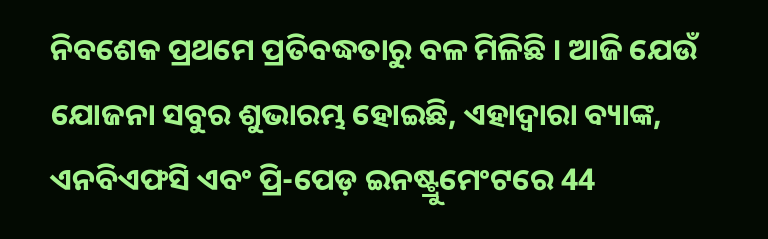ନିବଶେକ ପ୍ରଥମେ ପ୍ରତିବଦ୍ଧତାରୁ ବଳ ମିଳିଛି । ଆଜି ଯେଉଁ ଯୋଜନା ସବୁର ଶୁଭାରମ୍ଭ ହୋଇଛି, ଏହାଦ୍ୱାରା ବ୍ୟାଙ୍କ, ଏନବିଏଫସି ଏବଂ ପ୍ରି-ପେଡ଼ ଇନଷ୍ଟ୍ରୁମେଂଟରେ 44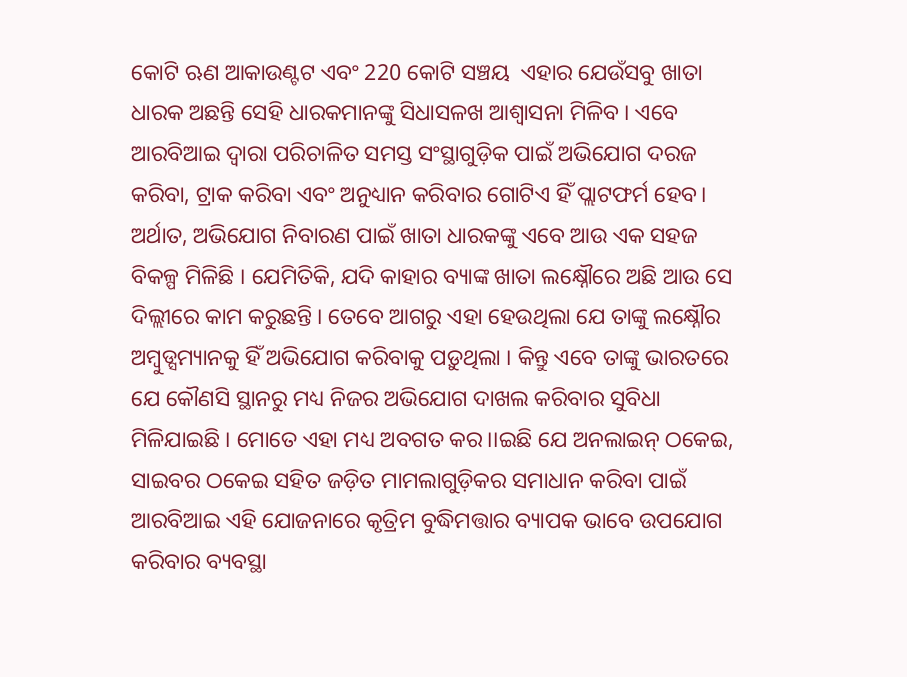କୋଟି ଋଣ ଆକାଉଣ୍ଟଟ ଏବଂ 220 କୋଟି ସଞ୍ଚୟ  ଏହାର ଯେଉଁସବୁ ଖାତା ଧାରକ ଅଛନ୍ତି ସେହି ଧାରକମାନଙ୍କୁ ସିଧାସଳଖ ଆଶ୍ୱାସନା ମିଳିବ । ଏବେ ଆରବିଆଇ ଦ୍ୱାରା ପରିଚାଳିତ ସମସ୍ତ ସଂସ୍ଥାଗୁଡ଼ିକ ପାଇଁ ଅଭିଯୋଗ ଦରଜ କରିବା, ଟ୍ରାକ କରିବା ଏବଂ ଅନୁଧ୍ୟାନ କରିବାର ଗୋଟିଏ ହିଁ ପ୍ଲାଟଫର୍ମ ହେବ। ଅର୍ଥାତ, ଅଭିଯୋଗ ନିବାରଣ ପାଇଁ ଖାତା ଧାରକଙ୍କୁ ଏବେ ଆଉ ଏକ ସହଜ ବିକଳ୍ପ ମିଳିଛି । ଯେମିତିକି, ଯଦି କାହାର ବ୍ୟାଙ୍କ ଖାତା ଲକ୍ଷ୍ନୌରେ ଅଛି ଆଉ ସେ ଦିଲ୍ଲୀରେ କାମ କରୁଛନ୍ତି । ତେବେ ଆଗରୁ ଏହା ହେଉଥିଲା ଯେ ତାଙ୍କୁ ଲକ୍ଷ୍ନୌର ଅମ୍ବୁଡ୍ସମ୍ୟାନକୁ ହିଁ ଅଭିଯୋଗ କରିବାକୁ ପଡ଼ୁଥିଲା । କିନ୍ତୁ ଏବେ ତାଙ୍କୁ ଭାରତରେ ଯେ କୌଣସି ସ୍ଥାନରୁ ମଧ୍ୟ ନିଜର ଅଭିଯୋଗ ଦାଖଲ କରିବାର ସୁବିଧା ମିଳିଯାଇଛି । ମୋତେ ଏହା ମଧ୍ୟ ଅବଗତ କର।।ଇଛି ଯେ ଅନଲାଇନ୍ ଠକେଇ, ସାଇବର ଠକେଇ ସହିତ ଜଡ଼ିତ ମାମଲାଗୁଡ଼ିକର ସମାଧାନ କରିବା ପାଇଁ ଆରବିଆଇ ଏହି ଯୋଜନାରେ କୃତ୍ରିମ ବୁଦ୍ଧିମତ୍ତାର ବ୍ୟାପକ ଭାବେ ଉପଯୋଗ କରିବାର ବ୍ୟବସ୍ଥା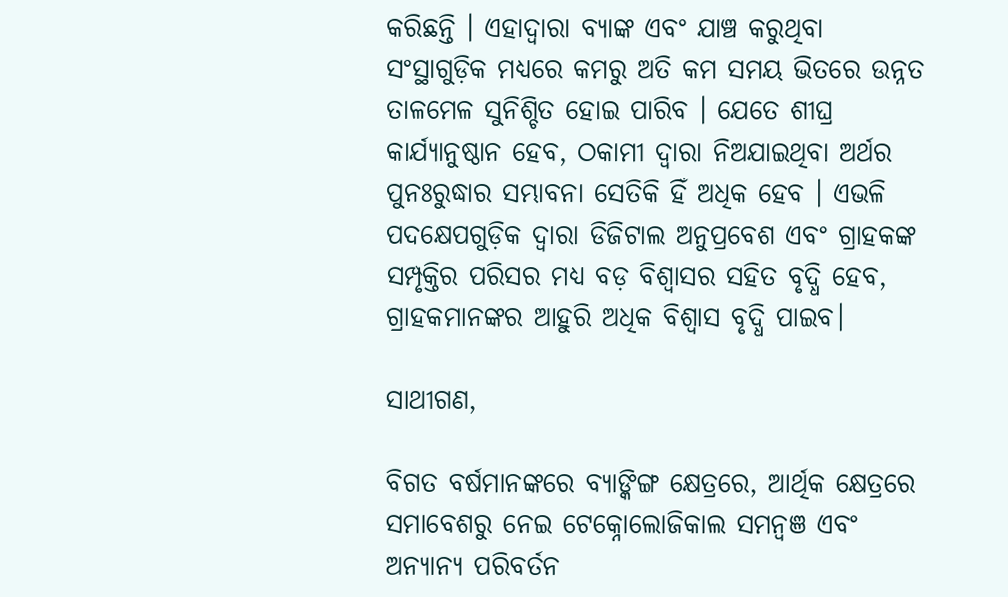କରିଛନ୍ତି । ଏହାଦ୍ୱାରା ବ୍ୟାଙ୍କ ଏବଂ ଯାଞ୍ଚ କରୁଥିବା ସଂସ୍ଥାଗୁଡ଼ିକ ମଧ୍ୟରେ କମରୁ ଅତି କମ ସମୟ ଭିତରେ ଉନ୍ନତ ତାଳମେଳ ସୁନିଶ୍ଚିତ ହୋଇ ପାରିବ । ଯେତେ ଶୀଘ୍ର କାର୍ଯ୍ୟାନୁଷ୍ଠାନ ହେବ, ଠକାମୀ ଦ୍ବାରା ନିଅଯାଇଥିବା ଅର୍ଥର ପୁନଃରୁଦ୍ଧାର ସମ୍ଭାବନା ସେତିକି ହିଁ ଅଧିକ ହେବ । ଏଭଳି ପଦକ୍ଷେପଗୁଡ଼ିକ ଦ୍ୱାରା ଡିଜିଟାଲ ଅନୁପ୍ରବେଶ ଏବଂ ଗ୍ରାହକଙ୍କ ସମ୍ପୃକ୍ତିର ପରିସର ମଧ୍ୟ ବଡ଼ ବିଶ୍ୱାସର ସହିତ ବୃଦ୍ଧି ହେବ, ଗ୍ରାହକମାନଙ୍କର ଆହୁରି ଅଧିକ ବିଶ୍ୱାସ ବୃଦ୍ଧି ପାଇବ।

ସାଥୀଗଣ,

ବିଗତ ବର୍ଷମାନଙ୍କରେ ବ୍ୟାଙ୍କିଙ୍ଗ କ୍ଷେତ୍ରରେ, ଆର୍ଥିକ କ୍ଷେତ୍ରରେ ସମାବେଶରୁ ନେଇ ଟେକ୍ନୋଲୋଜିକାଲ ସମନ୍ବଞ ଏବଂ ଅନ୍ୟାନ୍ୟ ପରିବର୍ତନ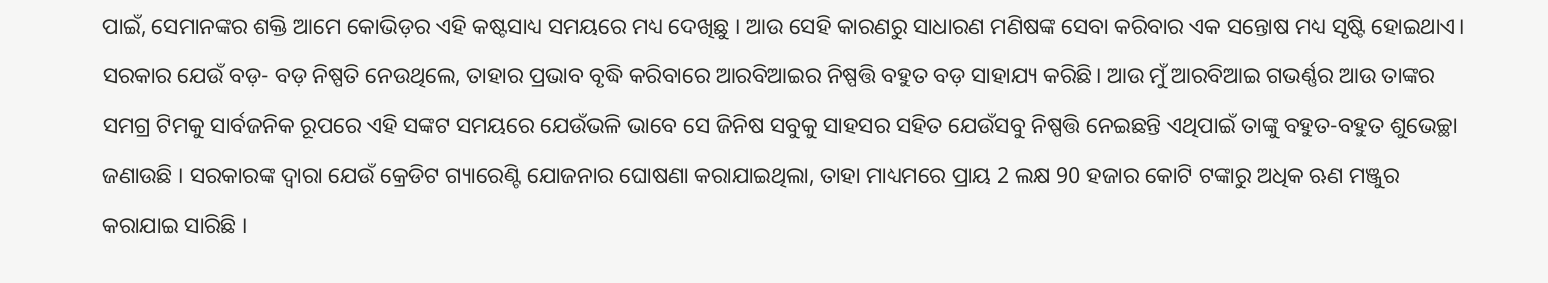ପାଇଁ, ସେମାନଙ୍କର ଶକ୍ତି ଆମେ କୋଭିଡ଼ର ଏହି କଷ୍ଟସାଧ୍ୟ ସମୟରେ ମଧ୍ୟ ଦେଖିଛୁ । ଆଉ ସେହି କାରଣରୁ ସାଧାରଣ ମଣିଷଙ୍କ ସେବା କରିବାର ଏକ ସନ୍ତୋଷ ମଧ୍ୟ ସୃଷ୍ଟି ହୋଇଥାଏ। ସରକାର ଯେଉଁ ବଡ଼- ବଡ଼ ନିଷ୍ପତି ନେଉଥିଲେ, ତାହାର ପ୍ରଭାବ ବୃଦ୍ଧି କରିବାରେ ଆରବିଆଇର ନିଷ୍ପତ୍ତି ବହୁତ ବଡ଼ ସାହାଯ୍ୟ କରିଛି। ଆଉ ମୁଁ ଆରବିଆଇ ଗଭର୍ଣ୍ଣର ଆଉ ତାଙ୍କର ସମଗ୍ର ଟିମକୁ ସାର୍ବଜନିକ ରୂପରେ ଏହି ସଙ୍କଟ ସମୟରେ ଯେଉଁଭଳି ଭାବେ ସେ ଜିନିଷ ସବୁକୁ ସାହସର ସହିତ ଯେଉଁସବୁ ନିଷ୍ପତ୍ତି ନେଇଛନ୍ତି ଏଥିପାଇଁ ତାଙ୍କୁ ବହୁତ-ବହୁତ ଶୁଭେଚ୍ଛା ଜଣାଉଛି । ସରକାରଙ୍କ ଦ୍ୱାରା ଯେଉଁ କ୍ରେଡିଟ ଗ୍ୟାରେଣ୍ଟି ଯୋଜନାର ଘୋଷଣା କରାଯାଇଥିଲା, ତାହା ମାଧ୍ୟମରେ ପ୍ରାୟ 2 ଲକ୍ଷ 90 ହଜାର କୋଟି ଟଙ୍କାରୁ ଅଧିକ ଋଣ ମଞ୍ଜୁର କରାଯାଇ ସାରିଛି ।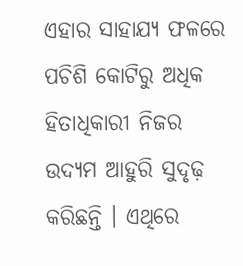ଏହାର ସାହାଯ୍ୟ ଫଳରେ ପଚିଶି କୋଟିରୁ ଅଧିକ ହିତାଧିକାରୀ ନିଜର ଉଦ୍ୟମ ଆହୁରି ସୁଦୃଢ଼ କରିଛନ୍ତି । ଏଥିରେ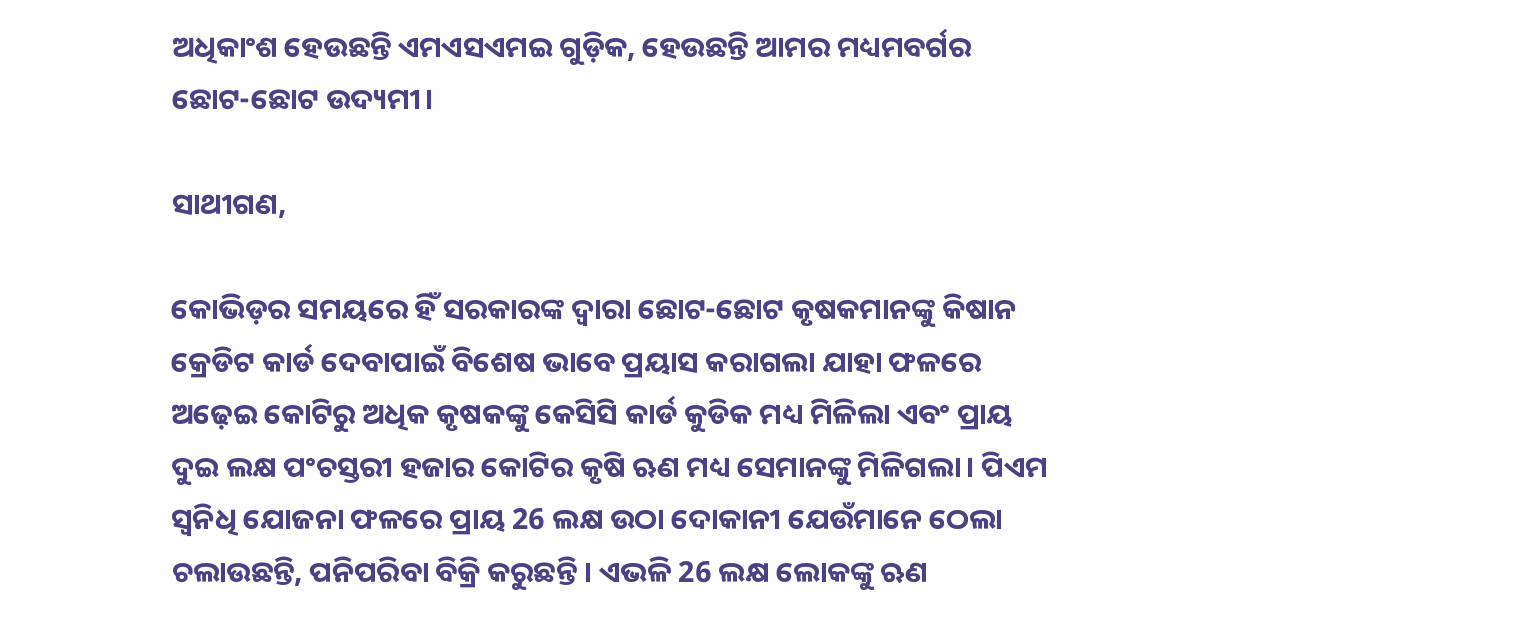ଅଧିକାଂଶ ହେଉଛନ୍ତି ଏମଏସଏମଇ ଗୁଡ଼ିକ, ହେଉଛନ୍ତି ଆମର ମଧ୍ୟମବର୍ଗର ଛୋଟ-ଛୋଟ ଉଦ୍ୟମୀ।

ସାଥୀଗଣ,

କୋଭିଡ଼ର ସମୟରେ ହିଁ ସରକାରଙ୍କ ଦ୍ୱାରା ଛୋଟ-ଛୋଟ କୃଷକମାନଙ୍କୁ କିଷାନ କ୍ରେଡିଟ କାର୍ଡ ଦେବାପାଇଁ ବିଶେଷ ଭାବେ ପ୍ରୟାସ କରାଗଲା ଯାହା ଫଳରେ ଅଢ଼େଇ କୋଟିରୁ ଅଧିକ କୃଷକଙ୍କୁ କେସିସି କାର୍ଡ କୁଡିକ ମଧ୍ୟ ମିଳିଲା ଏବଂ ପ୍ରାୟ ଦୁଇ ଲକ୍ଷ ପଂଚସ୍ତରୀ ହଜାର କୋଟିର କୃଷି ଋଣ ମଧ୍ୟ ସେମାନଙ୍କୁ ମିଳିଗଲା। ପିଏମ ସ୍ୱନିଧି ଯୋଜନା ଫଳରେ ପ୍ରାୟ 26 ଲକ୍ଷ ଉଠା ଦୋକାନୀ ଯେଉଁମାନେ ଠେଲା ଚଲାଉଛନ୍ତି, ପନିପରିବା ବିକ୍ରି କରୁଛନ୍ତି । ଏଭଳି 26 ଲକ୍ଷ ଲୋକଙ୍କୁ ଋଣ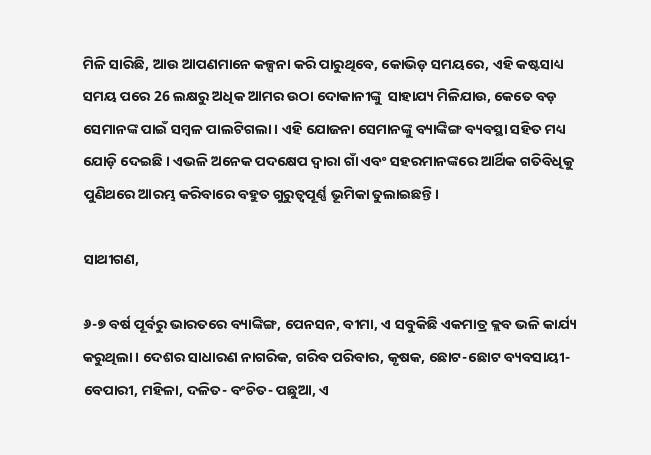ମିଳି ସାରିଛି, ଆଉ ଆପଣମାନେ କଳ୍ପନା କରି ପାରୁଥିବେ, କୋଭିଡ଼ ସମୟରେ, ଏହି କଷ୍ଟସାଧ୍ୟ ସମୟ ପରେ 26 ଲକ୍ଷରୁ ଅଧିକ ଆମର ଉଠା ଦୋକାନୀଙ୍କୁ  ସାହାଯ୍ୟ ମିଳିଯାଉ, କେତେ ବଡ଼ ସେମାନଙ୍କ ପାଇଁ ସମ୍ବଳ ପାଲଟିଗଲା । ଏହି ଯୋଜନା ସେମାନଙ୍କୁ ବ୍ୟାଙ୍କିଙ୍ଗ ବ୍ୟବସ୍ଥା ସହିତ ମଧ୍ୟ ଯୋଡ଼ି ଦେଇଛି । ଏଭଳି ଅନେକ ପଦ‌କ୍ଷେପ ଦ୍ୱାରା ଗାଁ ଏବଂ ସହରମାନଙ୍କରେ ଆର୍ଥିକ ଗତିବିଧିକୁ ପୁଣିଥରେ ଆରମ୍ଭ କରିବାରେ ବହୁତ ଗୁରୁତ୍ବପୂର୍ଣ୍ଣ ଭୂମିକା ତୁଲାଇଛନ୍ତି।

ସାଥୀଗଣ,

୬-୭ ବର୍ଷ ପୂର୍ବରୁ ଭାରତରେ ବ୍ୟାଙ୍କିଙ୍ଗ, ପେନସନ, ବୀମା, ଏ ସବୁକିଛି ଏକମାତ୍ର କ୍ଲବ ଭଳି କାର୍ଯ୍ୟ କରୁଥିଲା । ଦେଶର ସାଧାରଣ ନାଗରିକ, ଗରିବ ପରିବାର, କୃଷକ, ଛୋଟ-ଛୋଟ ବ୍ୟବସାୟୀ-ବେପାରୀ, ମହିଳା, ଦଳିତ- ବଂଚିତ- ପଛୁଆ, ଏ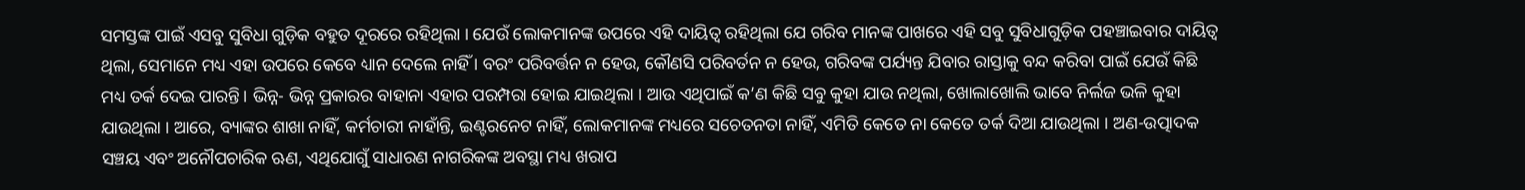ସମସ୍ତଙ୍କ ପାଇଁ ଏସବୁ ସୁବିଧା ଗୁଡ଼ିକ ବହୁତ ଦୂରରେ ରହିଥିଲା । ଯେଉଁ ଲୋକମାନଙ୍କ ଉପରେ ଏହି ଦାୟିତ୍ୱ ରହିଥିଲା ଯେ ଗରିବ ମାନଙ୍କ ପାଖରେ ଏହି ସବୁ ସୁବିଧାଗୁଡ଼ିକ ପହଞ୍ଚାଇବାର ଦାୟିତ୍ୱ ଥିଲା, ସେମାନେ ମଧ୍ୟ ଏହା ଉପରେ କେବେ ଧ୍ୟାନ ଦେଲେ ନାହିଁ । ବରଂ ପରିବର୍ତ୍ତନ ନ ହେଉ, କୌଣସି ପରିବର୍ତନ ନ ହେଉ, ଗରିବଙ୍କ ପର୍ଯ୍ୟନ୍ତ ଯିବାର ରାସ୍ତାକୁ ବନ୍ଦ କରିବା ପାଇଁ ଯେଉଁ କିଛି ମଧ୍ୟ ତର୍କ ଦେଇ ପାରନ୍ତି। ଭିନ୍ନ- ଭିନ୍ନ ପ୍ରକାରର ବାହାନା ଏହାର ପରମ୍ପରା ହୋଇ ଯାଇଥିଲା । ଆଉ ଏଥିପାଇଁ କ’ଣ କିଛି ସବୁ କୁହା ଯାଉ ନଥିଲା, ଖୋଲାଖୋଲି ଭାବେ ନିର୍ଲଜ ଭଳି କୁହା ଯାଉଥିଲା । ଆରେ, ବ୍ୟାଙ୍କର ଶାଖା ନାହିଁ, କର୍ମଚାରୀ ନାହାଁନ୍ତି, ଇଣ୍ଟରନେଟ ନାହିଁ, ଲୋକମାନଙ୍କ ମଧ୍ୟରେ ସଚେତନତା ନାହିଁ, ଏମିତି କେତେ ନା କେତେ ତର୍କ ଦିଆ ଯାଉଥିଲା । ଅଣ-ଉତ୍ପାଦକ ସଞ୍ଚୟ ଏବଂ ଅନୌପଚାରିକ ଋଣ, ଏଥିଯୋଗୁଁ ସାଧାରଣ ନାଗରିକଙ୍କ ଅବସ୍ଥା ମଧ୍ୟ ଖରାପ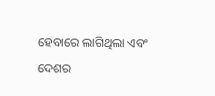ହେବାରେ ଲାଗିଥିଲା ଏବଂ ଦେଶର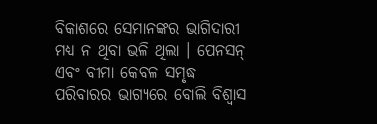ବିକାଶରେ ସେମାନଙ୍କର ଭାଗିଦାରୀ ମଧ୍ୟ ନ ଥିବା ଭଳି ଥିଲା । ପେନସନ୍ ଏବଂ ବୀମା କେବଳ ସମୃଦ୍ଧ ପରିବାରର ଭାଗ୍ୟରେ ବୋଲି ବିଶ୍ୱାସ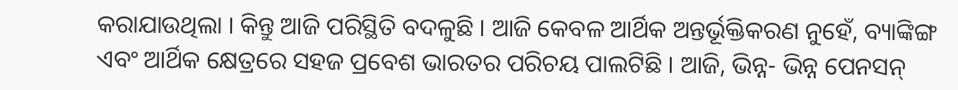କରାଯାଉଥିଲା । କିନ୍ତୁ ଆଜି ପରିସ୍ଥିତି ବଦଳୁଛି । ଆଜି କେବଳ ଆର୍ଥିକ ଅନ୍ତର୍ଭୂକ୍ତିକରଣ ନୁହେଁ, ବ୍ୟାଙ୍କିଙ୍ଗ ଏବଂ ଆର୍ଥିକ କ୍ଷେତ୍ରରେ ସହଜ ପ୍ରବେଶ ଭାରତର ପରିଚୟ ପାଲଟିଛି । ଆଜି, ଭିନ୍ନ- ଭିନ୍ନ ପେନସନ୍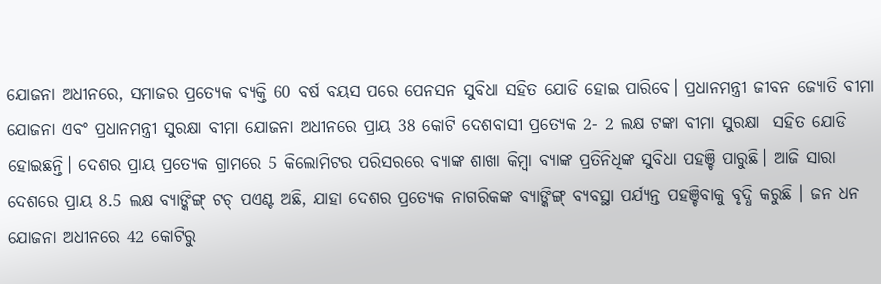ଯୋଜନା ଅଧୀନରେ, ସମାଜର ପ୍ରତ୍ୟେକ ବ୍ୟକ୍ତି 60 ବର୍ଷ ବୟସ ପରେ ପେନସନ ସୁବିଧା ସହିତ ଯୋଡି ହୋଇ ପାରିବେ। ପ୍ରଧାନମନ୍ତ୍ରୀ ଜୀବନ ଜ୍ୟୋତି ବୀମା ଯୋଜନା ଏବଂ ପ୍ରଧାନମନ୍ତ୍ରୀ ସୁରକ୍ଷା ବୀମା ଯୋଜନା ଅଧୀନରେ ପ୍ରାୟ 38 କୋଟି ଦେଶବାସୀ ପ୍ରତ୍ୟେକ 2- 2 ଲକ୍ଷ ଟଙ୍କା ବୀମା ସୁରକ୍ଷା‌‌  ସହିତ ଯୋଡି ହୋଇଛନ୍ତି। ଦେଶର ପ୍ରାୟ ପ୍ରତ୍ୟେକ ଗ୍ରାମରେ 5 କିଲୋମିଟର ପରିସରରେ ବ୍ୟାଙ୍କ ଶାଖା କିମ୍ବା ବ୍ୟାଙ୍କ ପ୍ରତିନିଧିଙ୍କ ସୁବିଧା ପହଞ୍ଚି ପାରୁଛି। ଆଜି ସାରା ଦେଶରେ ପ୍ରାୟ 8.5 ଲକ୍ଷ ବ୍ୟାଙ୍କିଙ୍ଗ୍ ଟଚ୍ ପଏଣ୍ଟ ଅଛି, ଯାହା ଦେଶର ପ୍ରତ୍ୟେକ ନାଗରିକଙ୍କ ବ୍ୟାଙ୍କିଙ୍ଗ୍ ବ୍ୟବସ୍ଥା ପର୍ଯ୍ୟନ୍ତ ପହଞ୍ଚିବାକୁ ବୃଦ୍ଧି କରୁଛି । ଜନ ଧନ ଯୋଜନା ଅଧୀନରେ 42 କୋଟିରୁ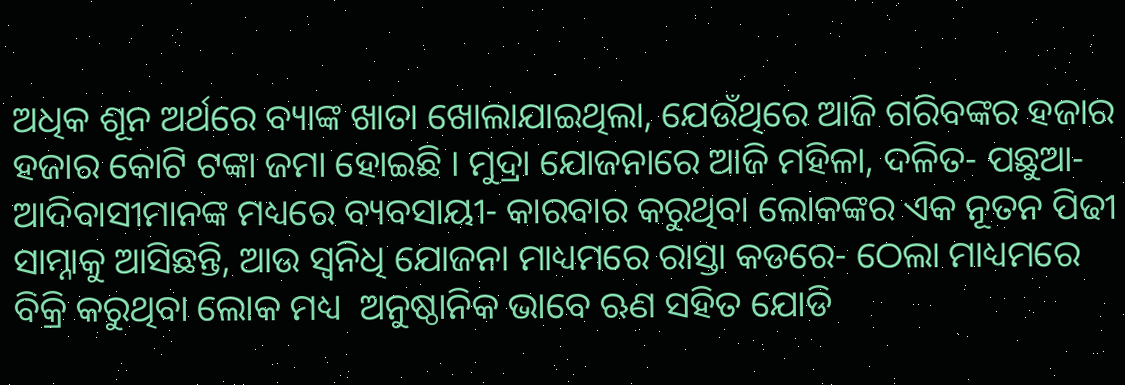ଅଧିକ ଶୂନ ଅର୍ଥରେ ବ୍ୟାଙ୍କ ଖାତା ଖୋଲାଯାଇଥିଲା, ଯେଉଁଥିରେ ଆଜି ଗରିବଙ୍କର ହଜାର ହଜାର କୋଟି ଟଙ୍କା ଜମା ହୋଇଛି । ମୁଦ୍ରା ଯୋଜନାରେ ଆଜି ମହିଳା, ଦଳିତ- ପଛୁଆ-ଆଦିବାସୀମାନଙ୍କ ମଧ୍ୟରେ ବ୍ୟବସାୟୀ- କାରବାର କରୁଥିବା ଲୋକଙ୍କର ଏକ ନୂତନ ପିଢୀ ସାମ୍ନାକୁ ଆସିଛନ୍ତି, ଆଉ ସ୍ବନିଧି ଯୋଜନା ମାଧ୍ୟମରେ ରାସ୍ତା କଡରେ- ଠେଲା ମାଧ୍ୟମରେ ବିକ୍ରି କରୁଥିବା ଲୋକ ମଧ୍ୟ  ଅନୁଷ୍ଠାନିକ ଭାବେ ଋଣ ସହିତ ଯୋଡି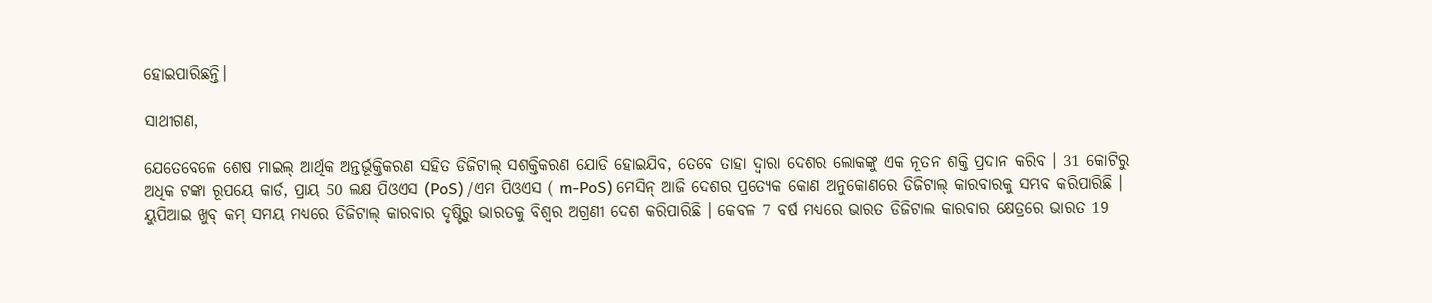ହୋଇପାରିଛନ୍ତି।

ସାଥୀଗଣ,

ଯେତେବେଳେ ଶେଷ ମାଇଲ୍ ଆର୍ଥିକ ଅନ୍ତର୍ଭୂକ୍ତିକରଣ ସହିତ ଡିଜିଟାଲ୍ ସଶକ୍ତିକରଣ ଯୋଡି ହୋଇଯିବ, ତେବେ ତାହା ଦ୍ବାରା ଦେଶର ଲୋକଙ୍କୁ ଏକ ନୂତନ ଶକ୍ତି ପ୍ରଦାନ କରିବ । 31 କୋଟିରୁ ଅଧିକ ଟଙ୍କା ରୂପୟେ କାର୍ଡ, ପ୍ରାୟ 50 ଲକ୍ଷ ପିଓଏସ (PoS) /ଏମ ପିଓଏସ ( m-PoS) ମେସିନ୍ ଆଜି ଦେଶର ପ୍ରତ୍ୟେକ କୋଣ ଅନୁକୋଣରେ ଡିଜିଟାଲ୍ କାରବାରକୁ ସମ୍ଭବ କରିପାରିଛି । ୟୁପିଆଇ ଖୁବ୍ କମ୍ ସମୟ ମଧ୍ୟରେ ଡିଜିଟାଲ୍ କାରବାର ଦୃଷ୍ଟିରୁ ଭାରତକୁ ବିଶ୍ୱର ଅଗ୍ରଣୀ ଦେଶ କରିପାରିଛି । କେବଳ 7 ବର୍ଷ ମଧ୍ୟରେ ଭାରତ ଡିଜିଟାଲ କାରବାର କ୍ଷେତ୍ରରେ ଭାରତ 19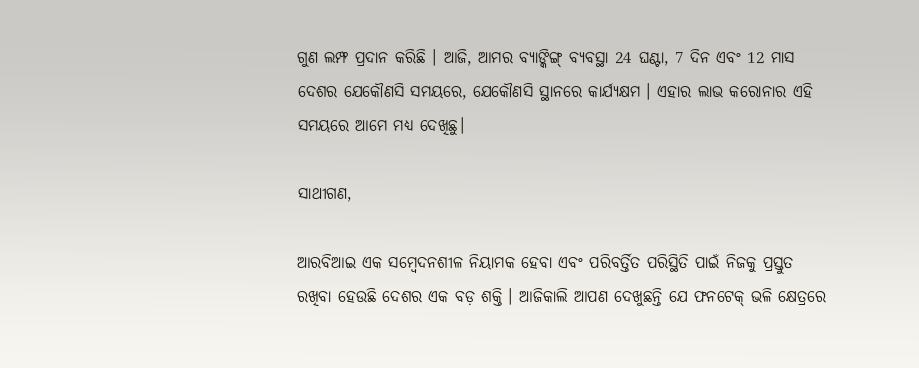ଗୁଣ ଲମ୍ଫ ପ୍ରଦାନ କରିଛି । ଆଜି, ଆମର ବ୍ୟାଙ୍କିଙ୍ଗ୍ ବ୍ୟବସ୍ଥା 24 ଘଣ୍ଟା, 7 ଦିନ ଏବଂ 12 ମାସ ଦେଶର ଯେକୌଣସି ସମୟରେ, ଯେକୌଣସି ସ୍ଥାନରେ କାର୍ଯ୍ୟକ୍ଷମ । ଏହାର ଲାଭ କରୋନାର ଏହି ସମୟରେ ଆମେ ମଧ୍ୟ ଦେଖିଛୁ।

ସାଥୀଗଣ,

ଆରବିଆଇ ଏକ ସମ୍ବେଦନଶୀଳ ନିୟାମକ ହେବା ଏବଂ ପରିବର୍ତ୍ତିତ ପରିସ୍ଥିତି ପାଇଁ ନିଜକୁ ପ୍ରସ୍ତୁତ ରଖିବା ହେଉଛି ଦେଶର ଏକ ବଡ଼ ଶକ୍ତି । ଆଜିକାଲି ଆପଣ ଦେଖୁଛନ୍ତି ଯେ ଫନଟେକ୍ ଭଳି କ୍ଷେତ୍ରରେ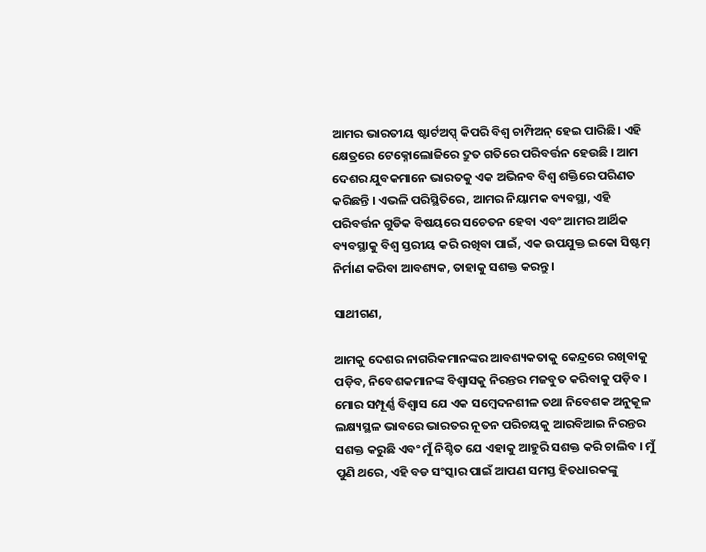ଆମର ଭାରତୀୟ ଷ୍ଟାର୍ଟଅପ୍ସ୍ କିପରି ବିଶ୍ୱ ଚାମ୍ପିଅନ୍ ହେଇ ପାରିଛି। ଏହି କ୍ଷେତ୍ରରେ ଟେକ୍ନୋଲୋଜିରେ ଦ୍ରୁତ ଗତିରେ ପରିବର୍ତ୍ତନ ହେଉଛି । ଆମ ଦେଶର ଯୁବକମାନେ ଭାରତକୁ ଏକ ଅଭିନବ ବିଶ୍ବ ଶକ୍ତିରେ ପରିଣତ କରିଛନ୍ତି । ଏଭଳି ପରିସ୍ଥିତିରେ, ଆମର ନିୟାମକ ବ୍ୟବସ୍ଥା, ଏହି ପରିବର୍ତ୍ତନ ଗୁଡିକ ବିଷୟରେ ସଚେତନ ହେବା ଏବଂ ଆମର ଆର୍ଥିକ ବ୍ୟବସ୍ଥାକୁ ବିଶ୍ୱ ସ୍ତରୀୟ କରି ରଖିବା ପାଇଁ, ଏକ ଉପଯୁକ୍ତ ଇକୋ ସିଷ୍ଟମ୍ ନିର୍ମାଣ କରିବା ଆବଶ୍ୟକ, ତାହାକୁ ସଶକ୍ତ କରନ୍ତୁ।

ସାଥୀଗଣ,

ଆମକୁ ଦେଶର ନାଗରିକମାନଙ୍କର ଆବଶ୍ୟକତାକୁ କେନ୍ଦ୍ରରେ ରଖିବାକୁ ପଡ଼ିବ, ନିବେଶକମାନଙ୍କ ବିଶ୍ୱାସକୁ ନିରନ୍ତର ମଜବୁତ କରିବାକୁ ପଡ଼ିବ । ମୋର ସମ୍ପୂର୍ଣ୍ଣ ବିଶ୍ବାସ ଯେ ଏକ ସମ୍ବେଦନଶୀଳ ତଥା ନିବେଶକ ଅନୁକୂଳ ଲକ୍ଷ୍ୟସ୍ଥଳ ଭାବରେ ଭାରତର ନୂତନ ପରିଚୟକୁ ଆରବିଆଇ ନିରନ୍ତର ସଶକ୍ତ କରୁଛି ଏବଂ ମୁଁ ନିଶ୍ଚିତ ଯେ ଏହାକୁ ଆହୁରି ସଶକ୍ତ କରି ଚାଲିବ । ମୁଁ ପୁଣି ଥରେ, ଏହି ବଡ ସଂସ୍କାର ପାଇଁ ଆପଣ ସମସ୍ତ ହିତଧାରକଙ୍କୁ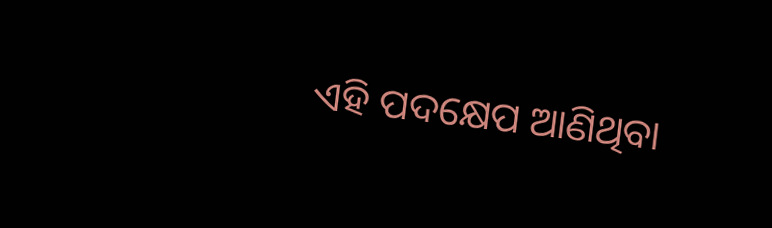ଏହି ପଦକ୍ଷେପ ଆଣିଥିବା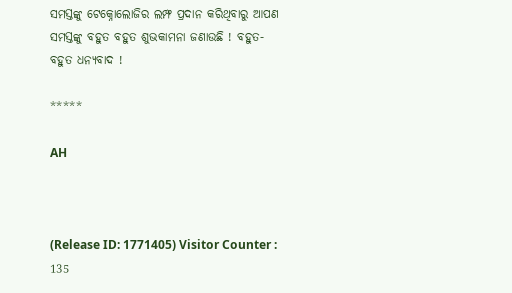ସମସ୍ତଙ୍କୁ ଟେକ୍ନୋଲୋଜିର ଲମ୍ଫ ପ୍ରଦାନ କରିଥିବାରୁ ଆପଣ ସମସ୍ତଙ୍କୁ ବହୁତ ବହୁତ ଶୁଭକାମନା ଜଣାଉଛି ! ବହୁତ- ବହୁତ ଧନ୍ୟବାଦ !

*****

AH



(Release ID: 1771405) Visitor Counter : 135